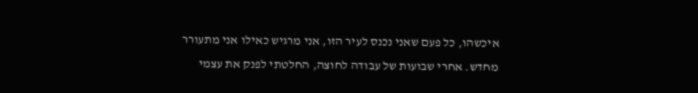איכשהו, כל פעם שאני נכנס לעיר הזו, אני מרגיש כאילו אני מתעורר מחדש. אחרי שבועות של עבודה לחוצה, החלטתי לפנק את עצמי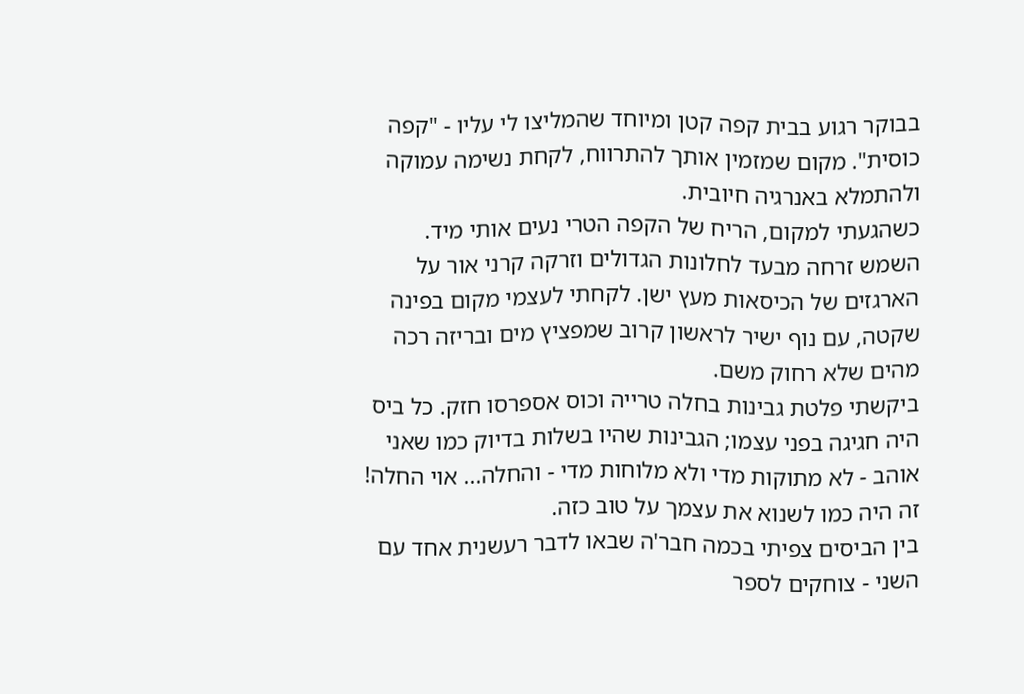בבוקר רגוע בבית קפה קטן ומיוחד שהמליצו לי עליו - "קפה כוסית". מקום שמזמין אותך להתרווח, לקחת נשימה עמוקה ולהתמלא באנרגיה חיובית.
כשהגעתי למקום, הריח של הקפה הטרי נעים אותי מיד. השמש זרחה מבעד לחלונות הגדולים וזרקה קרני אור על הארגזים של הכיסאות מעץ ישן. לקחתי לעצמי מקום בפינה שקטה, עם נוף ישיר לראשון קרוב שמפציץ מים ובריזה רכה מהים שלא רחוק משם.
ביקשתי פלטת גבינות בחלה טרייה וכוס אספרסו חזק. כל ביס היה חגיגה בפני עצמו; הגבינות שהיו בשלות בדיוק כמו שאני אוהב - לא מתוקות מדי ולא מלוחות מדי - והחלה... אוי החלה! זה היה כמו לשנוא את עצמך על טוב כזה.
בין הביסים צפיתי בכמה חבר'ה שבאו לדבר רעשנית אחד עם השני - צוחקים לספר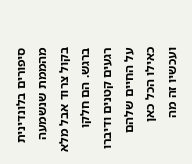סיפורים בלונדינית מהממת שנשמעה בקול צרוד אבל מלא ברגש. הם חלקו רגעים קטנים ודיברו על החיים שלהם כאילו הכל כאן ועכשיו זה מה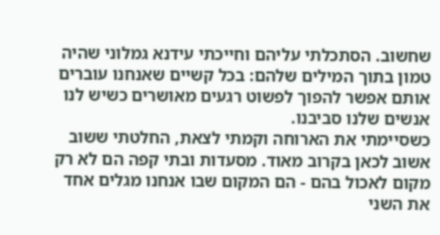שחשוב. הסתכלתי עליהם וחייכתי עידנא גמלוני שהיה טמון בתוך המילים שלהם: בכל קשיים שאנחנו עוברים אותם אפשר להפוך לפשוט רגעים מאושרים כשיש לנו אנשים שלנו סביבנו.
כשסיימתי את הארוחה וקמתי לצאת, החלטתי ששוב אשוב לכאן בקרוב מאוד. מסעדות ובתי קפה הם לא רק מקום לאכול בהם - הם המקום שבו אנחנו מגלים אחד את השני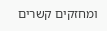ומחזקים קשרים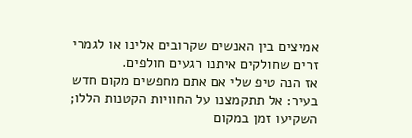אמיצים בין האנשים שקרובים אלינו או לגמרי זרים שחולקים איתנו רגעים חולפים.
אז הנה טיפ שלי אם אתם מחפשים מקום חדש בעיר: אל תתקמצנו על החוויות הקטנות הללו; השקיעו זמן במקום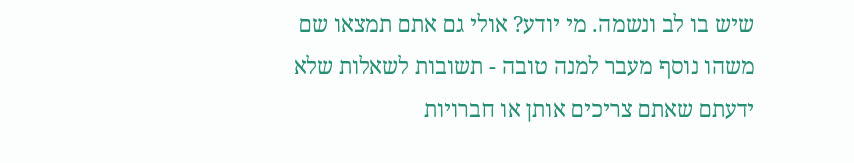שיש בו לב ונשמה. מי יודע? אולי גם אתם תמצאו שם משהו נוסף מעבר למנה טובה - תשובות לשאלות שלא ידעתם שאתם צריכים אותן או חברויות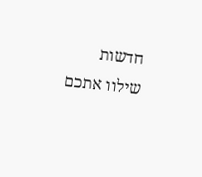חדשות שילוו אתכם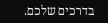בדרכים שלכם.